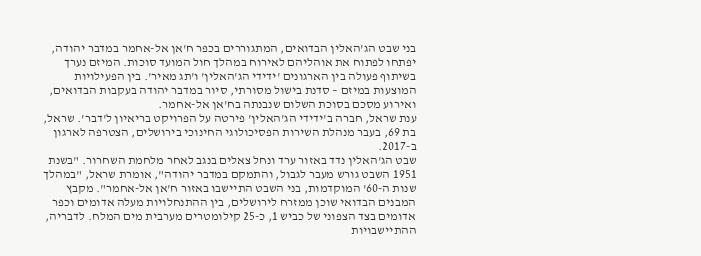בני שבט הג'האלין הבדואים, המתגוררים בכפר ח'אן אל-אחמר במדבר יהודה, יפתחו לפתוח את אוהליהם לאירוח במהלך חול המועד סוכות. המיזם נערך בשיתוף פעולה בין הארגונים 'ידידי הג'האלין' ו'תג מאיר'. בין הפעילויות המוצעות במיזם – סדנת בישול מסורתי, סיור במדבר יהודה בעקבות הבדואים, ואירוע מסכם בסוכת השלום שנבנתה בח'אן אל-אחמר.
ענת שראל, חברה ב'ידידי הג'האלין' פירטה על הפרויקט בריאיון ל'דבר'. שראל, בת 69, בעבר מנהלת השירות הפסיכולוגי החינוכי בירושלים, הצטרפה לארגון ב-2017.
שבט הג'האלין נדד באזור ערד ונחל צאלים בנגב לאחר מלחמת השחרור. "בשנת 1951 השבט גורש מעבר לגבול, והתמקם במדבר יהודה", אומרת שראל, "במהלך שנות ה-60' המוקדמות, בני השבט התיישבו באזור ח'אן אל-אחמר". מקבץ המבנים הבדואי שוכן ממזרח לירושלים, בין ההתנחלויות מעלה אדומים וכפר אדומים בצד הצפוני של כביש 1, כ-25 קילומטרים מערבית מים המלח. לדבריה, ההתיישבויות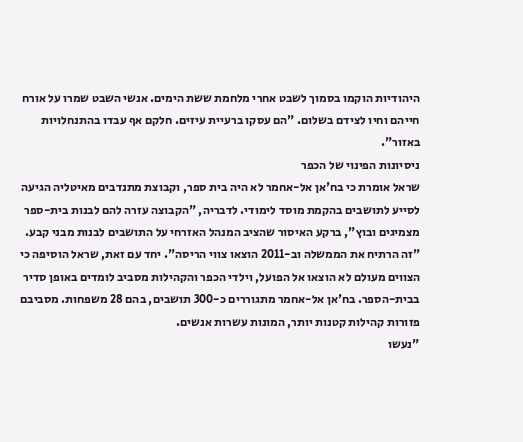היהודיות הוקמו בסמוך לשבט אחרי מלחמת ששת הימים. אנשי השבט שמרו על אורח חייהם וחיו לצידם בשלום. "הם עסקו ברעיית עיזים. חלקם אף עבדו בהתנחלויות באזור".
ניסיונות הפינוי של הכפר
שראל אומרת כי בח'אן אל-אחמר לא היה בית ספר, וקבוצת מתנדבים מאיטליה הגיעה לסייע לתושבים בהקמת מוסד לימודי. לדבריה, "הקבוצה עזרה להם לבנות בית-ספר מצמיגים ובוץ", ברקע האיסור שהציב המנהל האזרחי על התושבים לבנות מבני קבע. "זה הרתיח את הממשלה וב-2011 הוצאו צווי הריסה". יחד עם זאת, שראל הוסיפה כי הצווים מעולם לא הוצאו אל הפועל, וילדי הכפר והקהילות מסביב לומדים באופן סדיר בבית-הספר. בח'אן אל-אחמר מתגוררים כ-300 תושבים, בהם 28 משפחות. מסביבם פזורות קהילות קטנות יותר, המונות עשרות אנשים.
"נעשו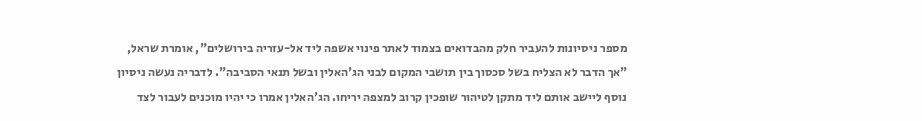מספר ניסיונות להעביר חלק מהבדואים בצמוד לאתר פינוי אשפה ליד אל-עזריה בירושלים", אומרת שראל, "אך הדבר לא הצליח בשל סכסוך בין תושבי המקום לבני הג'האלין ובשל תנאי הסביבה". לדבריה נעשה ניסיון נוסף ליישב אותם ליד מתקן לטיהור שופכין קרוב למצפה יריחו. הג'האלין אמרו כי יהיו מוכנים לעבור לצד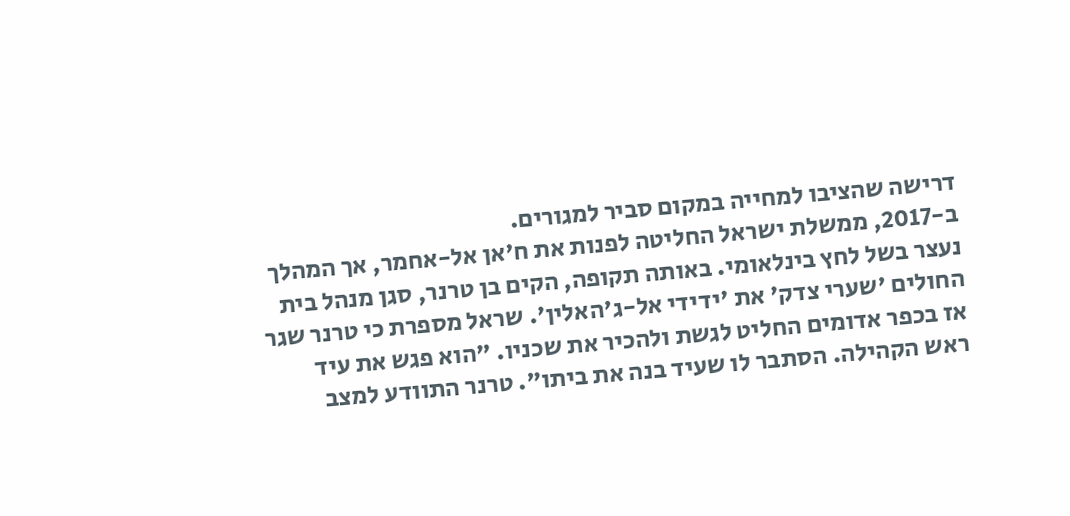דרישה שהציבו למחייה במקום סביר למגורים.
ב-2017, ממשלת ישראל החליטה לפנות את ח'אן אל-אחמר, אך המהלך נעצר בשל לחץ בינלאומי. באותה תקופה, הקים בן טרנר, סגן מנהל בית החולים 'שערי צדק' את 'ידידי אל-ג'האלין'. שראל מספרת כי טרנר שגר אז בכפר אדומים החליט לגשת ולהכיר את שכניו. "הוא פגש את עיד ראש הקהילה. הסתבר לו שעיד בנה את ביתו". טרנר התוודע למצב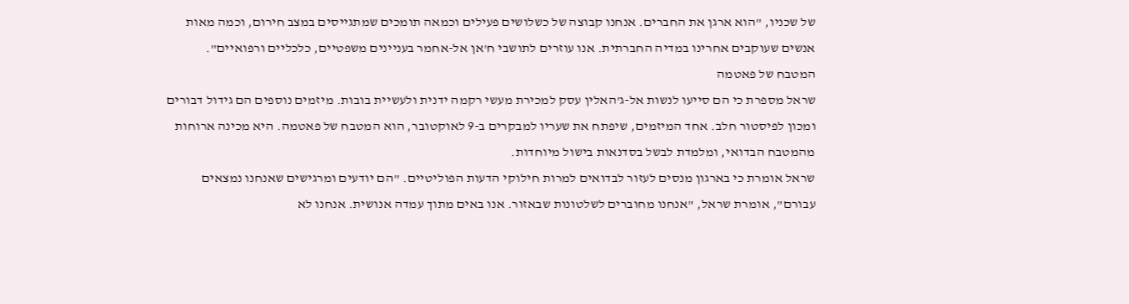של שכניו, "הוא ארגן את החברים. אנחנו קבוצה של כשלושים פעילים וכמאה תומכים שמתגייסים במצב חירום, וכמה מאות אנשים שעוקבים אחרינו במדיה החברתית. אנו עוזרים לתושבי ח'אן אל-אחמר בעניינים משפטיים, כלכליים ורפואיים".
המטבח של פאטמה
שראל מספרת כי הם סייעו לנשות אל-ג'האלין עסק למכירת מעשי רקמה ידנית ולעשיית בובות. מיזמים נוספים הם גידול דבורים ומכון לפיסטור חלב. אחד המיזמים, שיפתח את שעריו למבקרים ב-9 לאוקטובר, הוא המטבח של פאטמה. היא מכינה ארוחות מהמטבח הבדואי, ומלמדת לבשל בסדנאות בישול מיוחדות.
שראל אומרת כי בארגון מנסים לעזור לבדואים למרות חילוקי הדעות הפוליטיים. "הם יודעים ומרגישים שאנחנו נמצאים עבורם", אומרת שראל, "אנחנו מחוברים לשלטונות שבאזור. אנו באים מתוך עמדה אנושית. אנחנו לא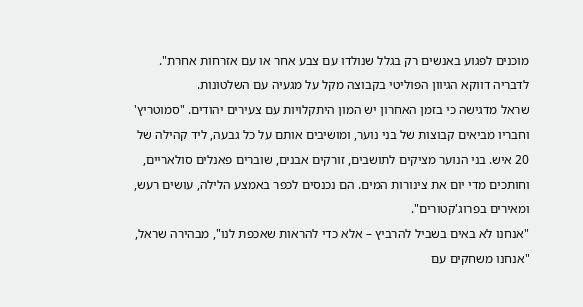מוכנים לפגוע באנשים רק בגלל שנולדו עם צבע אחר או עם אזרחות אחרת". לדבריה דווקא הגיוון הפוליטי בקבוצה מקל על מגעיה עם השלטונות.
שראל מדגישה כי בזמן האחרון יש המון היתקלויות עם צעירים יהודים. "סמוטריץ' וחבריו מביאים קבוצות של בני נוער, ומושיבים אותם על כל גבעה, ליד קהילה של 20 איש. בני הנוער מציקים לתושבים, זורקים אבנים, שוברים פאנלים סולאריים, וחותכים מדי יום את צינורות המים. הם נכנסים לכפר באמצע הלילה, עושים רעש, ומאירים בפרוג'קטורים".
"אנחנו לא באים בשביל להרביץ – אלא כדי להראות שאכפת לנו", מבהירה שראל, "אנחנו משחקים עם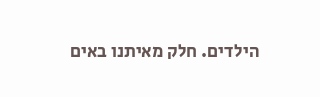הילדים. חלק מאיתנו באים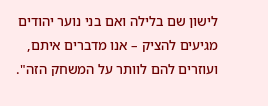לישון שם בלילה ואם בני נוער יהודים מגיעים להציק – אנו מדברים איתם, ועוזרים להם לוותר על המשחק הזה".